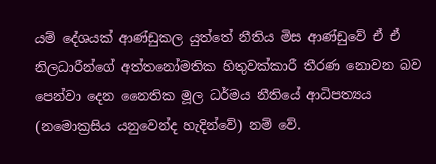යම් දේශයක් ආණ්ඩුකල යුත්තේ නීතිය මිස ආණ්ඩුවේ ඒ ඒ නිලධාරීන්ගේ අත්තනෝමතික හිතුවක්කාරී තීරණ නොවන බව පෙන්වා දෙන නෛතික මූල ධර්මය නීතියේ ආධිපත්‍යය (නමොක්‍රසිය යනුවෙන්ද හැදින්වේ) නම් වේ.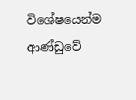විශේෂයෙන්ම ආණ්ඩුවේ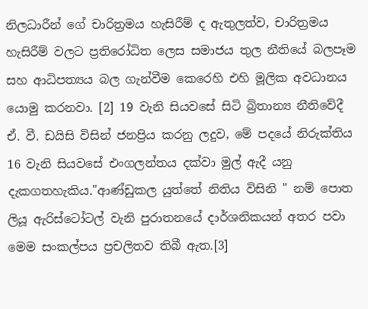නිලධාරීන් ගේ චාරිත්‍රමය හැසිරීම් ද ඇතුලත්ව, චාරිත්‍රමය හැසිරීම් වලට ප්‍රතිරෝධිත ලෙස සමාජය තුල නීතියේ බලපෑම සහ ආධිපත්‍යය බල ගැන්වීම කෙරෙහි එහි මූලික අවධානය යොමු කරනවා. [2] 19 වැනි සියවසේ සිටි බ්‍රිතාන්‍ය නීතිවේදී ඒ. වී. ඩයිසි විසින් ජනප්‍රිය කරනු ලදුව, මේ පදයේ නිරුක්තිය 16 වැනි සියවසේ එංගලන්තය දක්වා මුල් ඇදී යනු දැකගතහැකිය."ආණ්ඩුකල යුත්තේ නිතිය විසිනි " නම් පොත ලියූ ඇරිස්ටෝටල් වැනි පුරාතනයේ දාර්ශනිකයන් අතර පවා මෙම සංකල්පය ප්‍රචලිතව තිබී ඇත.[3]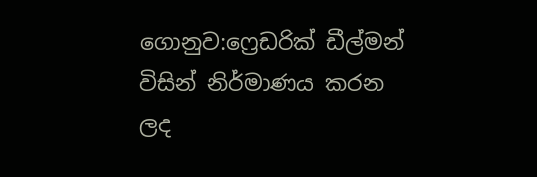ගොනුව:ෆ්‍රෙඩරික් ඩීල්මන් විසින් නිර්මාණය කරන ලද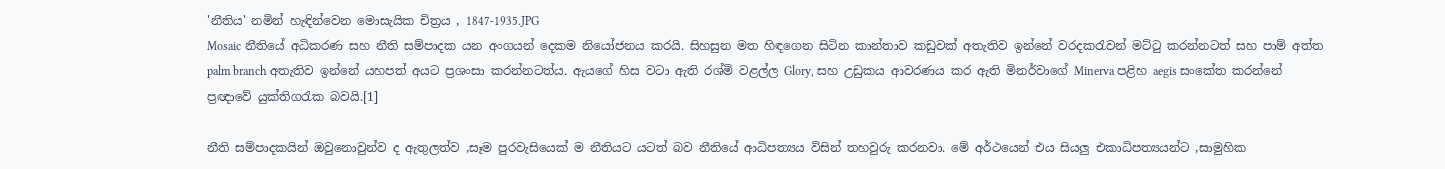'නීතිය' නමින් හැඳින්වෙන මොසැයික චිත්‍රය , 1847-1935.JPG
Mosaic නීතියේ අධිකරණ සහ නීති සම්පාදක යන අංගයන් දෙකම නියෝජනය කරයි. සිහසුන මත හිඳගෙන සිටින කාන්තාව කඩුවක් අතැතිව ඉන්නේ වරදකරැවන් මට්ටු කරන්නටත් සහ පාම් අත්ත palm branch අතැතිව ඉන්නේ යහපත් අයට ප්‍රශංසා කරන්නටත්ය. ඇයගේ හිස වටා ඇති රශ්මි වළල්ල Glory, සහ උඩුකය ආවරණය කර ඇති මිනර්වාගේ Minerva පළිහ aegis සංකේත කරන්නේ ප්‍රඥාවේ යුක්තිගරැක බවයි.[1]

නීති සම්පාදකයින් ඔවුනොවුන්ව ද ඇතුලත්ව ,සෑම පුරවැසියෙක් ම නීතියට යටත් බව නීතියේ ආධිපත්‍යය විසින් තහවුරු කරනවා. මේ අර්ථයෙන් එය සියලු එකාධිපත්‍යයන්ට ,සාමුහික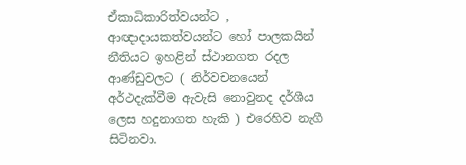ඒකාධිකාරිත්වයන්ට , ආඥාදායකත්වයන්ට හෝ පාලකයින් නීතියට ඉහළින් ස්ථානගත රදල ආණ්ඩුවලට ( නිර්වචනයෙන් අර්ථදැක්වීම ඇවැසි නොවුනද දර්ශීය ලෙස හදුනාගත හැකි ) එරෙහිව නැගී සිටිනවා.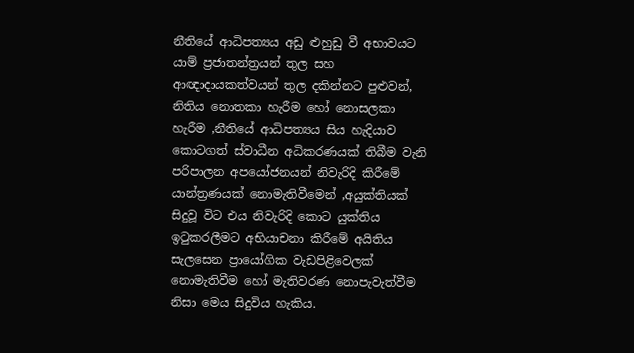නීතියේ ආධිපත්‍යය අඩු ළුහුඩු වී අභාවයට යාම් ප්‍රජාතන්ත්‍රයන් තුල සහ ආඥාදායකත්වයන් තුල දකින්නට පුළුවන්, නිතිය නොතකා හැරීම හෝ නොසලකා හැරීම ,නීතියේ ආධිපත්‍යය සිය හැදියාව කොටගත් ස්වාධීන අධිකරණයක් තිබීම වැනි පරිපාලන අපයෝජනයන් නිවැරිදි කිරීමේ යාන්ත්‍රණයක් නොමැතිවීමෙන් ,අයුක්තියක් සිදුවූ විට එය නිවැරිදි කොට යුක්තිය ඉටුකරලීමට අභියාචනා කිරීමේ අයිතිය සැලසෙන ප්‍රායෝගික වැඩපිළිවෙලක් නොමැතිවීම හෝ මැතිවරණ නොපැවැත්වීම නිසා මෙය සිදුවිය හැකිය.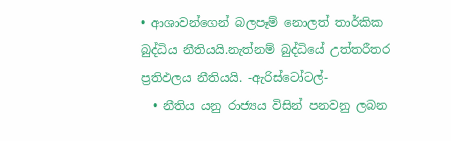• ආශාවන්ගෙන් බලපෑම් නොලත් තාර්කික බුද්ධිය නීතියයි.නැත්නම් බුද්ධියේ උත්තරීතර ප්‍රතිඵලය නීතියයි. -ඇරිස්ටෝටල්-
  • නීතිය යනු රාජ්‍යය විසින් පනවනු ලබන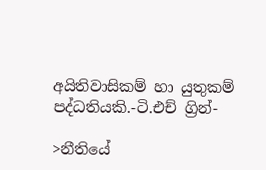අයිතිවාසිකම් හා යුතුකම් පද්ධතියකි.-ටි.එච් ග්‍රින්-

>නීතියේ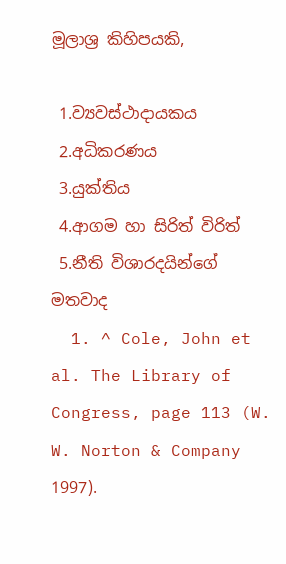මූලාශ්‍ර කිහිපයකි,

 1.ව්‍යවස්ථාදායකය
 2.අධිකරණය
 3.යුක්තිය
 4.ආගම හා සිරිත් විරිත්
 5.නීති විශාරදයින්ගේ මතවාද
  1. ^ Cole, John et al. The Library of Congress, page 113 (W. W. Norton & Company 1997).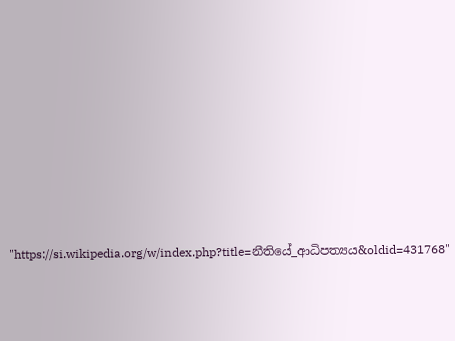"https://si.wikipedia.org/w/index.php?title=නීතියේ_ආධිපත්‍යය&oldid=431768"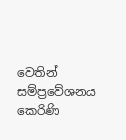වෙතින් සම්ප්‍රවේශනය කෙරිණි